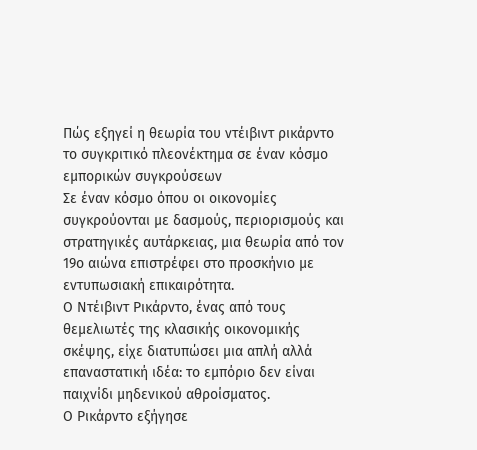Πώς εξηγεί η θεωρία του ντέιβιντ ρικάρντο το συγκριτικό πλεονέκτημα σε έναν κόσμο εμπορικών συγκρούσεων
Σε έναν κόσμο όπου οι οικονομίες συγκρούονται με δασμούς, περιορισμούς και στρατηγικές αυτάρκειας, μια θεωρία από τον 19ο αιώνα επιστρέφει στο προσκήνιο με εντυπωσιακή επικαιρότητα.
Ο Ντέιβιντ Ρικάρντο, ένας από τους θεμελιωτές της κλασικής οικονομικής σκέψης, είχε διατυπώσει μια απλή αλλά επαναστατική ιδέα: το εμπόριο δεν είναι παιχνίδι μηδενικού αθροίσματος.
Ο Ρικάρντο εξήγησε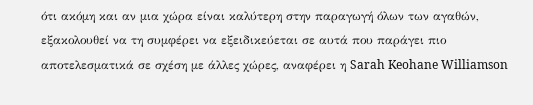ότι ακόμη και αν μια χώρα είναι καλύτερη στην παραγωγή όλων των αγαθών, εξακολουθεί να τη συμφέρει να εξειδικεύεται σε αυτά που παράγει πιο αποτελεσματικά σε σχέση με άλλες χώρες, αναφέρει η Sarah Keohane Williamson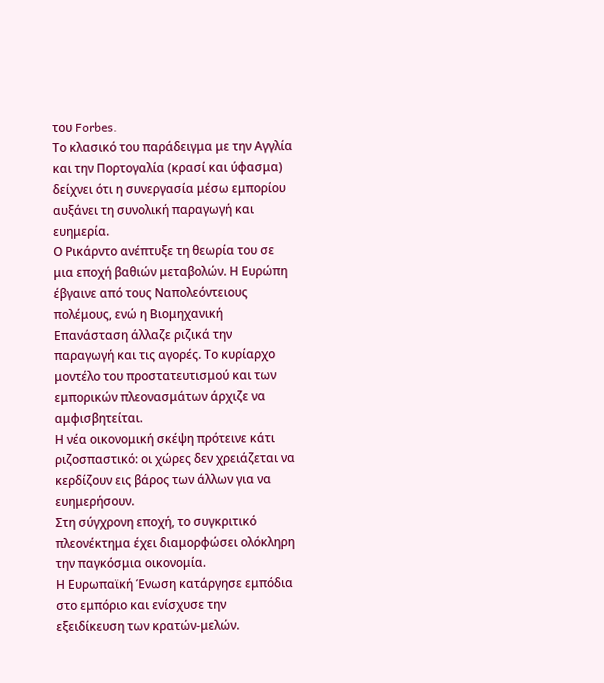του Forbes.
Το κλασικό του παράδειγμα με την Αγγλία και την Πορτογαλία (κρασί και ύφασμα) δείχνει ότι η συνεργασία μέσω εμπορίου αυξάνει τη συνολική παραγωγή και ευημερία.
Ο Ρικάρντο ανέπτυξε τη θεωρία του σε μια εποχή βαθιών μεταβολών. Η Ευρώπη έβγαινε από τους Ναπολεόντειους πολέμους, ενώ η Βιομηχανική Επανάσταση άλλαζε ριζικά την παραγωγή και τις αγορές. Το κυρίαρχο μοντέλο του προστατευτισμού και των εμπορικών πλεονασμάτων άρχιζε να αμφισβητείται.
Η νέα οικονομική σκέψη πρότεινε κάτι ριζοσπαστικό: οι χώρες δεν χρειάζεται να κερδίζουν εις βάρος των άλλων για να ευημερήσουν.
Στη σύγχρονη εποχή, το συγκριτικό πλεονέκτημα έχει διαμορφώσει ολόκληρη την παγκόσμια οικονομία.
Η Ευρωπαϊκή Ένωση κατάργησε εμπόδια στο εμπόριο και ενίσχυσε την εξειδίκευση των κρατών-μελών.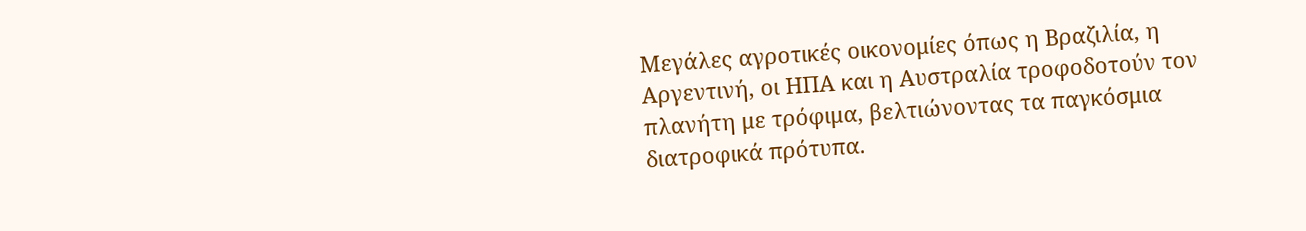Μεγάλες αγροτικές οικονομίες όπως η Βραζιλία, η Αργεντινή, οι ΗΠΑ και η Αυστραλία τροφοδοτούν τον πλανήτη με τρόφιμα, βελτιώνοντας τα παγκόσμια διατροφικά πρότυπα.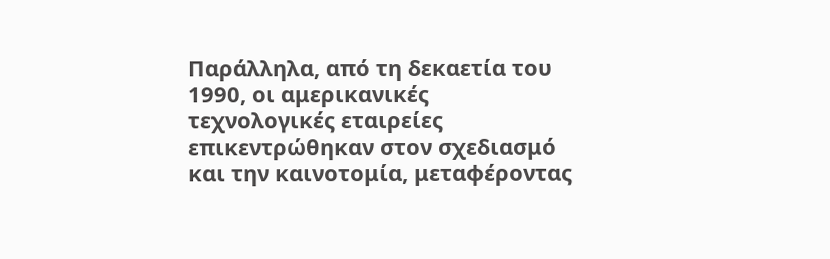Παράλληλα, από τη δεκαετία του 1990, οι αμερικανικές τεχνολογικές εταιρείες επικεντρώθηκαν στον σχεδιασμό και την καινοτομία, μεταφέροντας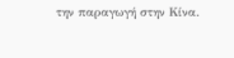την παραγωγή στην Κίνα.